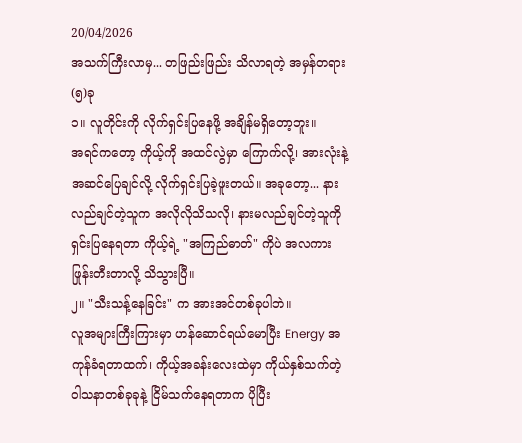20/04/2026
အသက်ကြီးလာမှ... တဖြည်းဖြည်း သိလာရတဲ့ အမှန်တရား(၅)ခု
၁။ လူတိုင်းကို လိုက်ရှင်းပြနေဖို့ အချိန်မရှိတော့ဘူး။
အရင်ကတော့ ကိုယ့်ကို အထင်လွဲမှာ ကြောက်လို့၊ အားလုံးနဲ့ အဆင်ပြေချင်လို့ လိုက်ရှင်းပြခဲ့ဖူးတယ်။ အခုတော့... နားလည်ချင်တဲ့သူက အလိုလိုသိသလို၊ နားမလည်ချင်တဲ့သူကို ရှင်းပြနေရတာ ကိုယ့်ရဲ့ "အကြည်ဓာတ်" ကိုပဲ အလကားဖြုန်းတီးတာလို့ သိသွားပြီ။
၂။ "သီးသန့်နေခြင်း" က အားအင်တစ်ခုပါဘဲ။
လူအများကြီးကြားမှာ ဟန်ဆောင်ရယ်မောပြီး Energy အကုန်ခံရတာထက်၊ ကိုယ့်အခန်းလေးထဲမှာ ကိုယ်နှစ်သက်တဲ့ ဝါသနာတစ်ခုခုနဲ့ ငြိမ်သက်နေရတာက ပိုပြီး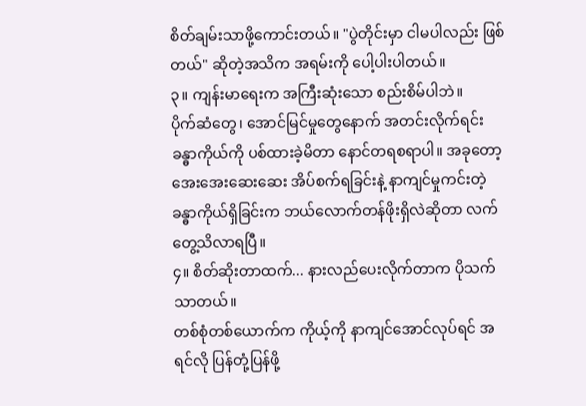စိတ်ချမ်းသာဖို့ကောင်းတယ်။ "ပွဲတိုင်းမှာ ငါမပါလည်း ဖြစ်တယ်" ဆိုတဲ့အသိက အရမ်းကို ပေါ့ပါးပါတယ်။
၃။ ကျန်းမာရေးက အကြီးဆုံးသော စည်းစိမ်ပါဘဲ။
ပိုက်ဆံတွေ၊ အောင်မြင်မှုတွေနောက် အတင်းလိုက်ရင်း ခန္ဓာကိုယ်ကို ပစ်ထားခဲ့မိတာ နောင်တရစရာပါ။ အခုတော့ အေးအေးဆေးဆေး အိပ်စက်ရခြင်းနဲ့ နာကျင်မှုကင်းတဲ့ ခန္ဓာကိုယ်ရှိခြင်းက ဘယ်လောက်တန်ဖိုးရှိလဲဆိုတာ လက်တွေ့သိလာရပြီ။
၄။ စိတ်ဆိုးတာထက်... နားလည်ပေးလိုက်တာက ပိုသက်သာတယ်။
တစ်စုံတစ်ယောက်က ကိုယ့်ကို နာကျင်အောင်လုပ်ရင် အရင်လို ပြန်တုံ့ပြန်ဖို့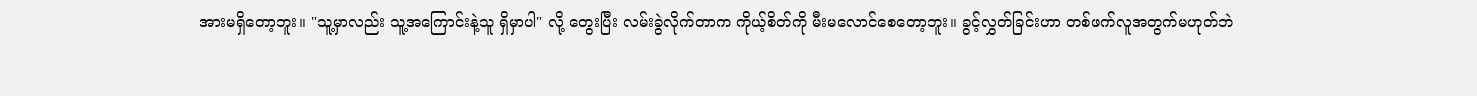အားမရှိတော့ဘူး။ "သူ့မှာလည်း သူ့အကြောင်းနဲ့သူ ရှိမှာပါ" လို့ တွေးပြီး လမ်းခွဲလိုက်တာက ကိုယ့်စိတ်ကို မီးမလောင်စေတော့ဘူး။ ခွင့်လွှတ်ခြင်းဟာ တစ်ဖက်လူအတွက်မဟုတ်ဘဲ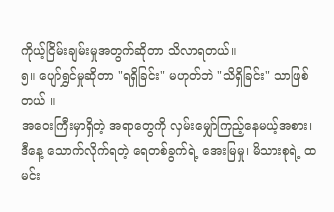ကိုယ့်ငြိမ်းချမ်းမှုအတွက်ဆိုတာ သိလာရတယ်။
၅။ ပျော်ရွှင်မှုဆိုတာ "ရရှိခြင်း" မဟုတ်ဘဲ "သိရှိခြင်း" သာဖြစ်တယ် ။
အဝေးကြီးမှာရှိတဲ့ အရာတွေကို လှမ်းမျှော်ကြည့်နေမယ့်အစား၊ ဒီနေ့ သောက်လိုက်ရတဲ့ ရေတစ်ခွက်ရဲ့ အေးမြမှု၊ မိသားစုရဲ့ ထမင်း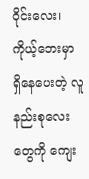ဝိုင်းလေး၊ ကိုယ့်ဘေးမှာ ရှိနေပေးတဲ့ လူနည်းစုလေးတွေကို ကျေး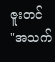ဇူးတင်
"အသက်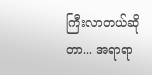ကြီးလာတယ်ဆိုတာ... အရာရာ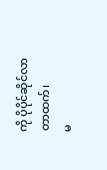ကို ပိုပိုင်ဆိုင်လာတာထက်၊
မ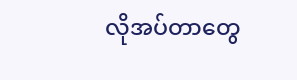လိုအပ်တာတွေ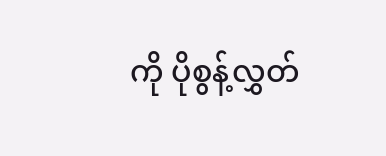ကို ပိုစွန့်လွှတ်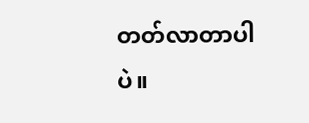တတ်လာတာပါပဲ။